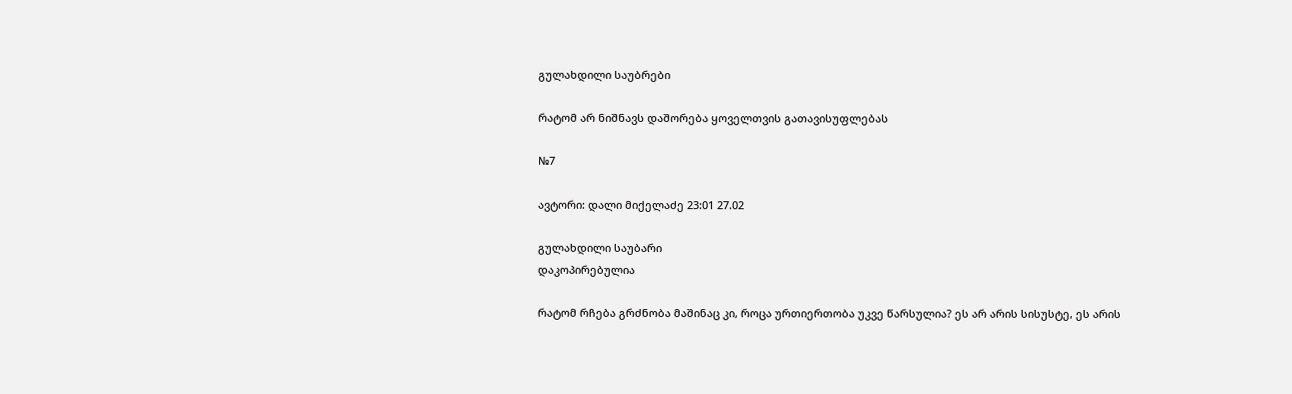გულახდილი საუბრები

რატომ არ ნიშნავს დაშორება ყოველთვის გათავისუფლებას

№7

ავტორი: დალი მიქელაძე 23:01 27.02

გულახდილი საუბარი
დაკოპირებულია

რატომ რჩება გრძნობა მაშინაც კი, როცა ურთიერთობა უკვე წარსულია? ეს არ არის სისუსტე, ეს არის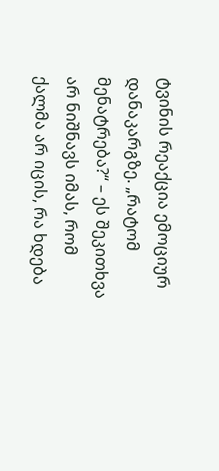ტვინის რეაქცია ემოციურ დანაკარგზე. „რატომ მენატრება?“ – ეს შეკითხვა არ ნიშნავს იმას, რომ ქალმა არ იცის, რა ხდება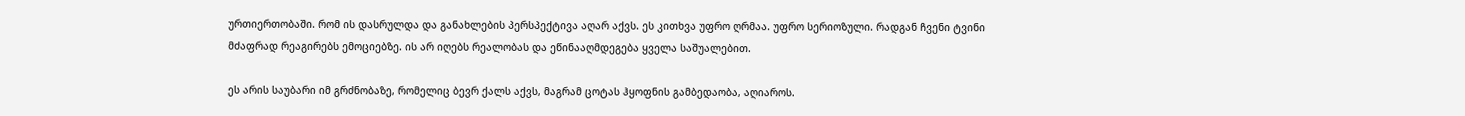ურთიერთობაში. რომ ის დასრულდა და განახლების პერსპექტივა აღარ აქვს. ეს კითხვა უფრო ღრმაა. უფრო სერიოზული. რადგან ჩვენი ტვინი მძაფრად რეაგირებს ემოციებზე. ის არ იღებს რეალობას და ეწინააღმდეგება ყველა საშუალებით.

ეს არის საუბარი იმ გრძნობაზე, რომელიც ბევრ ქალს აქვს, მაგრამ ცოტას ჰყოფნის გამბედაობა, აღიაროს.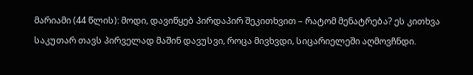მარიამი (44 წლის): მოდი, დავიწყებ პირდაპირ შეკითხვით – რატომ მენატრება? ეს კითხვა საკუთარ თავს პირველად მაშინ დავუსვი, როცა მივხვდი, სიცარიელეში აღმოვჩნდი.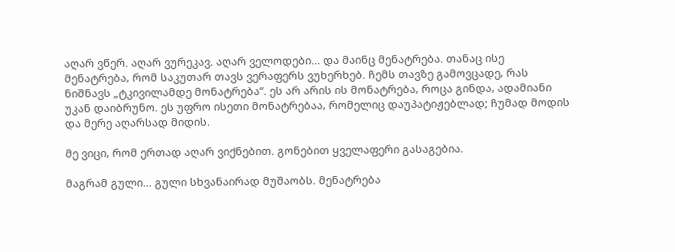აღარ ვწერ. აღარ ვურეკავ. აღარ ველოდები... და მაინც მენატრება. თანაც ისე მენატრება, რომ საკუთარ თავს ვერაფერს ვუხერხებ. ჩემს თავზე გამოვცადე, რას ნიშნავს „ტკივილამდე მონატრება“. ეს არ არის ის მონატრება, როცა გინდა, ადამიანი უკან დაიბრუნო. ეს უფრო ისეთი მონატრებაა, რომელიც დაუპატიჟებლად; ჩუმად მოდის და მერე აღარსად მიდის.

მე ვიცი, რომ ერთად აღარ ვიქნებით. გონებით ყველაფერი გასაგებია.

მაგრამ გული... გული სხვანაირად მუშაობს. მენატრება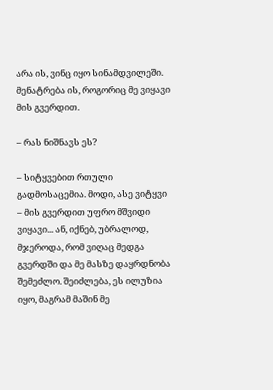არა ის, ვინც იყო სინამდვილეში. მენატრება ის, როგორიც მე ვიყავი მის გვერდით.

– რას ნიშნავს ეს?

– სიტყვებით რთული გადმოსაცემია. მოდი, ასე ვიტყვი – მის გვერდით უფრო მშვიდი ვიყავი... ან, იქნებ, უბრალოდ, მჯეროდა, რომ ვიღაც მედგა გვერდში და მე მასზე დაყრდნობა შემეძლო. შეიძლება, ეს ილუზია იყო, მაგრამ მაშინ მე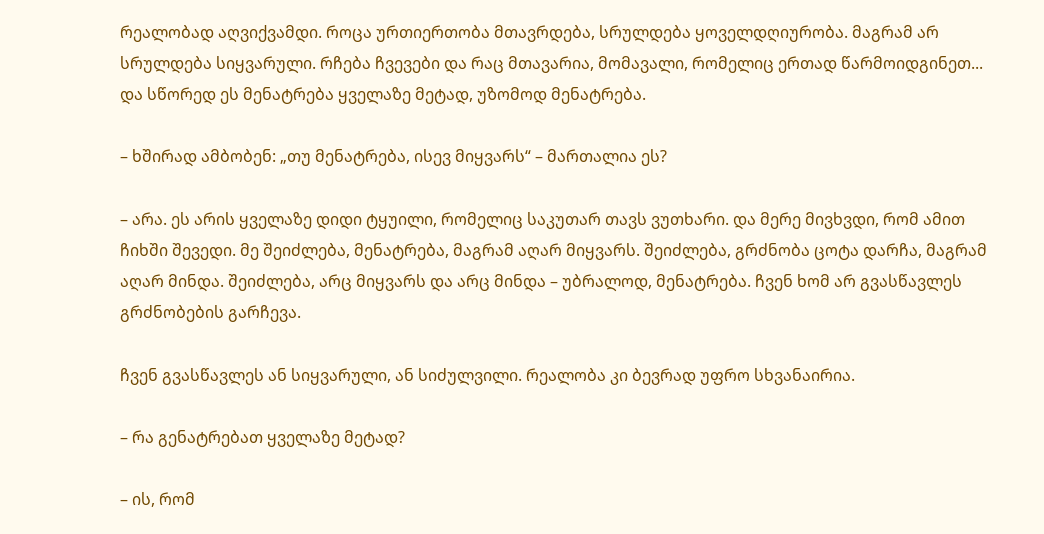რეალობად აღვიქვამდი. როცა ურთიერთობა მთავრდება, სრულდება ყოველდღიურობა. მაგრამ არ სრულდება სიყვარული. რჩება ჩვევები და რაც მთავარია, მომავალი, რომელიც ერთად წარმოიდგინეთ... და სწორედ ეს მენატრება ყველაზე მეტად, უზომოდ მენატრება.

– ხშირად ამბობენ: „თუ მენატრება, ისევ მიყვარს“ – მართალია ეს?

– არა. ეს არის ყველაზე დიდი ტყუილი, რომელიც საკუთარ თავს ვუთხარი. და მერე მივხვდი, რომ ამით ჩიხში შევედი. მე შეიძლება, მენატრება, მაგრამ აღარ მიყვარს. შეიძლება, გრძნობა ცოტა დარჩა, მაგრამ აღარ მინდა. შეიძლება, არც მიყვარს და არც მინდა – უბრალოდ, მენატრება. ჩვენ ხომ არ გვასწავლეს გრძნობების გარჩევა.

ჩვენ გვასწავლეს ან სიყვარული, ან სიძულვილი. რეალობა კი ბევრად უფრო სხვანაირია.

– რა გენატრებათ ყველაზე მეტად?

– ის, რომ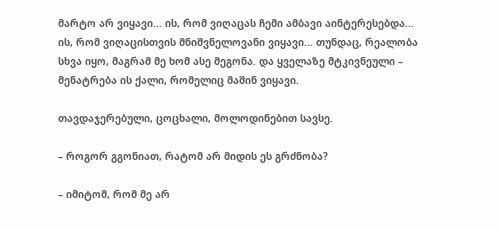მარტო არ ვიყავი... ის, რომ ვიღაცას ჩემი ამბავი აინტერესებდა... ის, რომ ვიღაცისთვის მნიშვნელოვანი ვიყავი... თუნდაც, რეალობა სხვა იყო, მაგრამ მე ხომ ასე მეგონა. და ყველაზე მტკივნეული – მენატრება ის ქალი, რომელიც მაშინ ვიყავი.

თავდაჯერებული, ცოცხალი, მოლოდინებით სავსე.

– როგორ გგონიათ, რატომ არ მიდის ეს გრძნობა?

– იმიტომ, რომ მე არ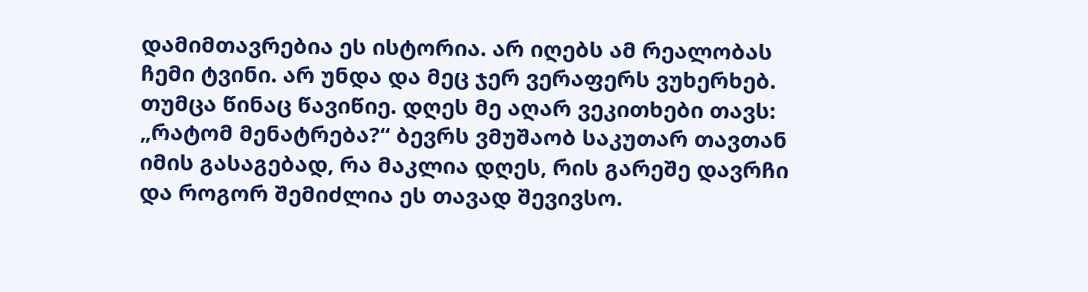დამიმთავრებია ეს ისტორია. არ იღებს ამ რეალობას ჩემი ტვინი. არ უნდა და მეც ჯერ ვერაფერს ვუხერხებ. თუმცა წინაც წავიწიე. დღეს მე აღარ ვეკითხები თავს: „რატომ მენატრება?“ ბევრს ვმუშაობ საკუთარ თავთან იმის გასაგებად, რა მაკლია დღეს, რის გარეშე დავრჩი და როგორ შემიძლია ეს თავად შევივსო.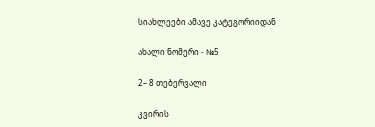სიახლეები ამავე კატეგორიიდან

ახალი ნომერი - №5

2– 8 თებერვალი

კვირის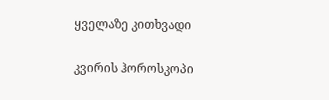ყველაზე კითხვადი

კვირის ჰოროსკოპი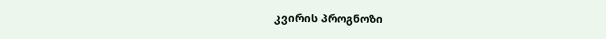კვირის პროგნოზი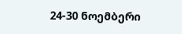24-30 ნოემბერი